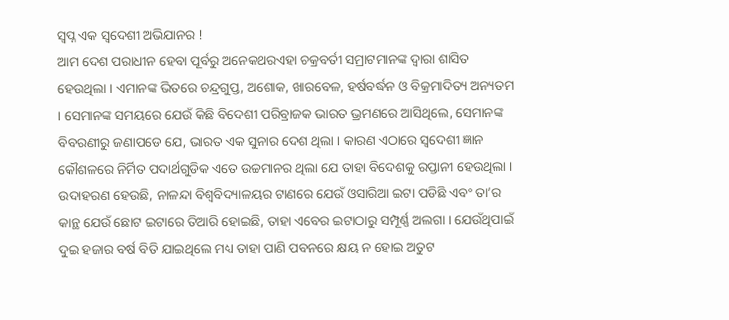ସ୍ୱପ୍ନ ଏକ ସ୍ୱଦେଶୀ ଅଭିଯାନର !
ଆମ ଦେଶ ପରାଧୀନ ହେବା ପୂର୍ବରୁ ଅନେକଥରଏହା ଚକ୍ରବର୍ତୀ ସମ୍ରାଟମାନଙ୍କ ଦ୍ୱାରା ଶାସିତ ହେଉଥିଲା । ଏମାନଙ୍କ ଭିତରେ ଚନ୍ଦ୍ରଗୁପ୍ତ, ଅଶୋକ, ଖାରବେଳ, ହର୍ଷବର୍ଦ୍ଧନ ଓ ବିକ୍ରମାଦିତ୍ୟ ଅନ୍ୟତମ । ସେମାନଙ୍କ ସମୟରେ ଯେଉଁ କିଛି ବିଦେଶୀ ପରିବ୍ରାଜକ ଭାରତ ଭ୍ରମଣରେ ଆସିଥିଲେ, ସେମାନଙ୍କ ବିବରଣୀରୁ ଜଣାପଡେ ଯେ, ଭାରତ ଏକ ସୁନାର ଦେଶ ଥିଲା । କାରଣ ଏଠାରେ ସ୍ୱଦେଶୀ ଜ୍ଞାନ କୌଶଳରେ ନିର୍ମିତ ପଦାର୍ଥଗୁଡିକ ଏତେ ଉଚ୍ଚମାନର ଥିଲା ଯେ ତାହା ବିଦେଶକୁ ରପ୍ତାନୀ ହେଉଥିଲା । ଉଦାହରଣ ହେଉଛି, ନାଳନ୍ଦା ବିଶ୍ୱବିଦ୍ୟାଳୟର ଟାଣରେ ଯେଉଁ ଓସାରିଆ ଇଟା ପଡିଛି ଏବଂ ତା’ର କାନ୍ଥ ଯେଉଁ ଛୋଟ ଇଟାରେ ତିଆରି ହୋଇଛି, ତାହା ଏବେର ଇଟାଠାରୁ ସମ୍ପୂର୍ଣ୍ଣ ଅଲଗା । ଯେଉଁଥିପାଇଁ ଦୁଇ ହଜାର ବର୍ଷ ବିତି ଯାଇଥିଲେ ମଧ୍ୟ ତାହା ପାଣି ପବନରେ କ୍ଷୟ ନ ହୋଇ ଅତୁଟ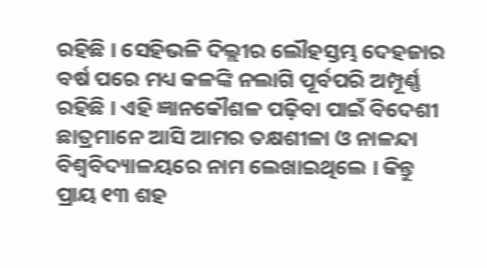ରହିଛି । ସେହିଭଳି ଦିଲ୍ଲୀର ଲୌହସ୍ତମ୍ଭ ଦେହଜାର ବର୍ଷ ପରେ ମଧ୍ୟ କଳଙ୍କି ନଲାଗି ପୂର୍ବପରି ଅମ୍ପୂର୍ଣ୍ଣ ରହିଛି । ଏହି ଜ୍ଞାନକୌଶଳ ପଢ଼ିବା ପାଇଁ ବିଦେଶୀ ଛାତ୍ରମାନେ ଆସି ଆମର ତକ୍ଷଶୀଳା ଓ ନାଳନ୍ଦା ବିଶ୍ୱବିଦ୍ୟାଳୟରେ ନାମ ଲେଖାଇଥିଲେ । କିନ୍ତୁ ପ୍ରାୟ ୧୩ ଶହ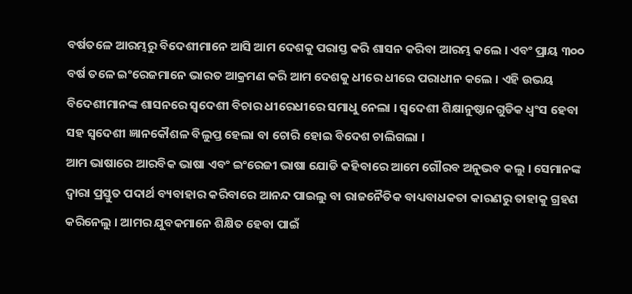ବର୍ଷତଳେ ଆରମ୍ଭରୁ ବିଦେଶୀମାନେ ଆସି ଆମ ଦେଶକୁ ପରାସ୍ତ କରି ଶାସନ କରିବା ଆରମ୍ଭ କଲେ । ଏବଂ ପ୍ରାୟ ୩୦୦ ବର୍ଷ ତଳେ ଇଂରେଜମାନେ ଭାରତ ଆକ୍ରମଣ କରି ଆମ ଦେଶକୁ ଧୀରେ ଧୀରେ ପରାଧୀନ କଲେ । ଏହି ଉଭୟ ବିଦେଶୀମାନଙ୍କ ଶାସନରେ ସ୍ୱଦେଶୀ ବିଚାର ଧୀରେଧୀରେ ସମାଧୁ ନେଲା । ସ୍ୱଦେଶୀ ଶିକ୍ଷାନୁଷ୍ଠାନଗୁଡିକ ଧ୍ୱଂସ ହେବା ସହ ସ୍ୱଦେଶୀ ଜ୍ଞାନକୌଶଳ ବିଲୁପ୍ତ ହେଲା ବା ଚୋରି ହୋଇ ବିଦେଶ ଚାଲିଗଲା ।
ଆମ ଭାଷାରେ ଆରବିକ ଭାଷା ଏବଂ ଇଂରେଜୀ ଭାଷା ଯୋଡି କହିବାରେ ଆମେ ଗୌରବ ଅନୁଭବ କଲୁ । ସେମାନଙ୍କ ଦ୍ୱାରା ପ୍ରସ୍ତୁତ ପଦାର୍ଥ ବ୍ୟବାହାର କରିବାରେ ଆନନ୍ଦ ପାଇଲୁ ବା ରାଜନୈତିକ ବାଧ୍ୟବାଧକତା କାରଣରୁ ତାହାକୁ ଗ୍ରହଣ କରିନେଲୁ । ଆମର ଯୁବକମାନେ ଶିକ୍ଷିତ ହେବା ପାଇଁ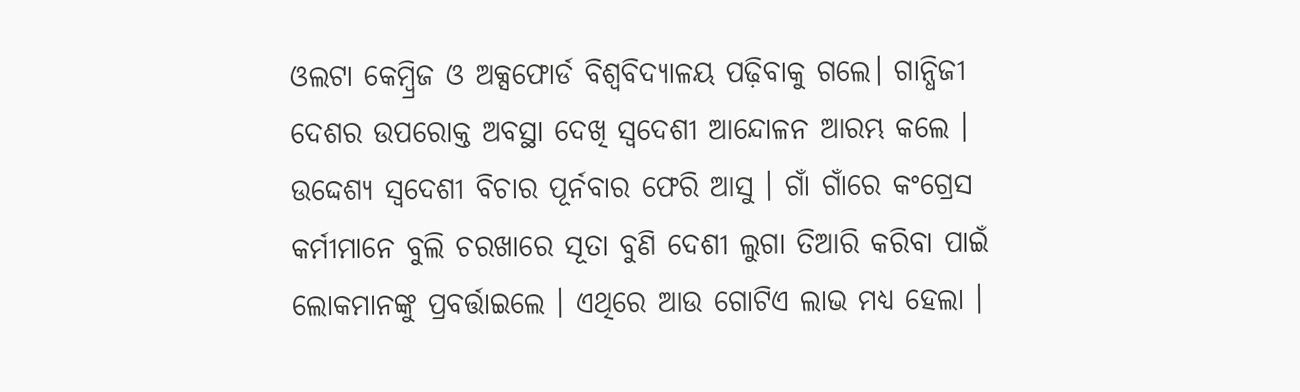ଓଲଟା କେମ୍ବ୍ରିଜ ଓ ଅକ୍ସଫୋର୍ଡ ବିଶ୍ୱବିଦ୍ୟାଳୟ ପଢ଼ିବାକୁ ଗଲେ। ଗାନ୍ଧିଜୀ ଦେଶର ଉପରୋକ୍ତ ଅବସ୍ଥା ଦେଖି ସ୍ୱଦେଶୀ ଆନ୍ଦୋଳନ ଆରମ୍ଭ କଲେ । ଉଦ୍ଦେଶ୍ୟ ସ୍ୱଦେଶୀ ବିଚାର ପୂର୍ନବାର ଫେରି ଆସୁ । ଗାଁ ଗାଁରେ କଂଗ୍ରେସ କର୍ମୀମାନେ ବୁଲି ଚରଖାରେ ସୂତା ବୁଣି ଦେଶୀ ଲୁଗା ତିଆରି କରିବା ପାଇଁ ଲୋକମାନଙ୍କୁ ପ୍ରବର୍ତ୍ତାଇଲେ । ଏଥିରେ ଆଉ ଗୋଟିଏ ଲାଭ ମଧ୍ୟ ହେଲା ।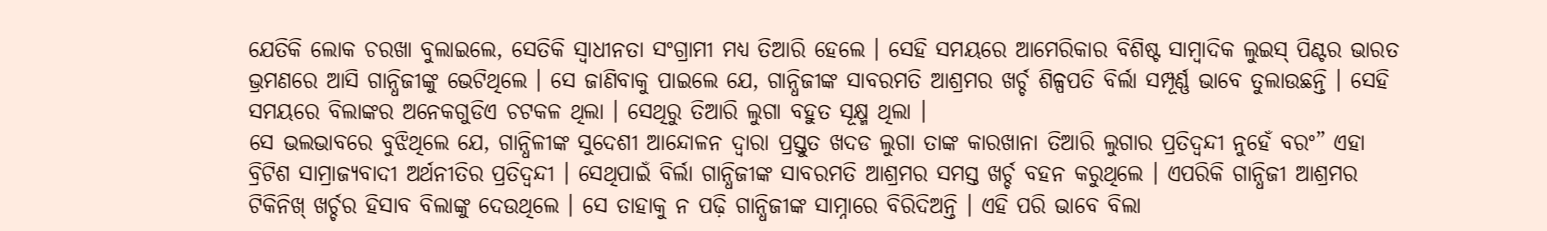ଯେତିକି ଲୋକ ଚରଖା ବୁଲାଇଲେ, ସେତିକି ସ୍ୱାଧୀନତା ସଂଗ୍ରାମୀ ମଧ୍ୟ ତିଆରି ହେଲେ । ସେହି ସମୟରେ ଆମେରିକାର ବିଶିଷ୍ଟ ସାମ୍ବାଦିକ ଲୁଇସ୍ ପିଣ୍ଟର ଭାରତ ଭ୍ରମଣରେ ଆସି ଗାନ୍ଧିଜୀଙ୍କୁ ଭେଟିଥିଲେ । ସେ ଜାଣିବାକୁ ପାଇଲେ ଯେ, ଗାନ୍ଧିଜୀଙ୍କ ସାବରମତି ଆଶ୍ରମର ଖର୍ଚ୍ଚ ଶିଳ୍ପପତି ବିର୍ଲା ସମ୍ପୂର୍ଣ୍ଣ ଭାବେ ତୁଲାଉଛନ୍ତି । ସେହି ସମୟରେ ବିଲାଙ୍କର ଅନେକଗୁଡିଏ ଚଟକଳ ଥିଲା । ସେଥିରୁ ତିଆରି ଲୁଗା ବହୁତ ସୂକ୍ଷ୍ମ ଥିଲା ।
ସେ ଭଲଭାବରେ ବୁଝିଥିଲେ ଯେ, ଗାନ୍ଧିଳୀଙ୍କ ସୁଦେଶୀ ଆନ୍ଦୋଳନ ଦ୍ୱାରା ପ୍ରସ୍ତୁତ ଖଦଡ ଲୁଗା ତାଙ୍କ କାରଖାନା ତିଆରି ଲୁଗାର ପ୍ରତିଦ୍ୱନ୍ଦୀ ନୁହେଁ ବରଂ” ଏହା ବ୍ରିଟିଶ ସାମ୍ରାଜ୍ୟବାଦୀ ଅର୍ଥନୀତିର ପ୍ରତିଦ୍ୱନ୍ଦୀ । ସେଥିପାଇଁ ବିର୍ଲା ଗାନ୍ଧିଜୀଙ୍କ ସାବରମତି ଆଶ୍ରମର ସମସ୍ତ ଖର୍ଚ୍ଚ ବହନ କରୁଥିଲେ । ଏପରିକି ଗାନ୍ଧିଜୀ ଆଶ୍ରମର ଟିକିନିଖ୍ ଖର୍ଚ୍ଚର ହିସାବ ବିଲାଙ୍କୁ ଦେଉଥିଲେ । ସେ ତାହାକୁ ନ ପଢ଼ି ଗାନ୍ଧିଜୀଙ୍କ ସାମ୍ନାରେ ବିରିଦିଅନ୍ତି । ଏହି ପରି ଭାବେ ବିଲା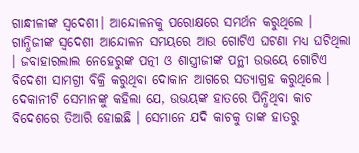ଗାନ୍ଧୀଳୀଙ୍କ ସ୍ୱଦେଶୀ। ଆନ୍ଦୋଳନକୁ ପରୋକ୍ଷରେ ସମର୍ଥନ କରୁଥିଲେ । ଗାନ୍ଧିଜୀଙ୍କ ସ୍ୱଦେଶୀ ଆନ୍ଦୋଳନ ସମୟରେ ଆଉ ଗୋଟିଏ ଘଟଣା ମଧ୍ୟ ଘଟିଥିଲା । ଜବାହାରଲାଲ ନେହେରୁଙ୍କ ପତ୍ନୀ ଓ ଶାସ୍ତ୍ରୀଜୀଙ୍କ ପନ୍ଥୀ ଉଭୟେ ଗୋଟିଏ ବିଦେଶୀ ସାମଗ୍ରୀ ବିକ୍ରି କରୁଥିବା ଦୋକାନ ଆଗରେ ସତ୍ୟାଗ୍ରହ କରୁଥିଲେ । ଦେକାନୀଟି ସେମାନଙ୍କୁ କହିଲା ଯେ, ଉଭୟଙ୍କ ହାତରେ ପିନ୍ଧିଥିବା କାଚ ବିଦେଶରେ ତିଆରି ହୋଇଛି । ସେମାନେ ଯଦି କାଚକୁ ତାଙ୍କ ହାତରୁ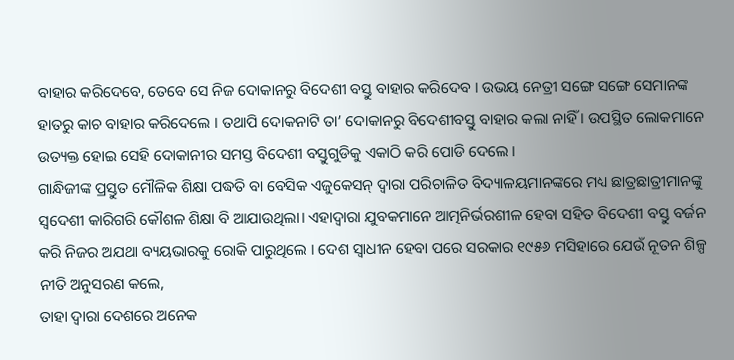ବାହାର କରିଦେବେ, ତେବେ ସେ ନିଜ ଦୋକାନରୁ ବିଦେଶୀ ବସ୍ତୁ ବାହାର କରିଦେବ । ଉଭୟ ନେତ୍ରୀ ସଙ୍ଗେ ସଙ୍ଗେ ସେମାନଙ୍କ ହାତରୁ କାଚ ବାହାର କରିଦେଲେ । ତଥାପି ଦୋକନାଟି ତା’ ଦୋକାନରୁ ବିଦେଶୀବସ୍ତୁ ବାହାର କଲା ନାହିଁ । ଉପସ୍ଥିତ ଲୋକମାନେ ଉତ୍ୟକ୍ତ ହୋଇ ସେହି ଦୋକାନୀର ସମସ୍ତ ବିଦେଶୀ ବସ୍ତୁଗୁଡିକୁ ଏକାଠି କରି ପୋଡି ଦେଲେ ।
ଗାନ୍ଧିଜୀଙ୍କ ପ୍ରସ୍ତୁତ ମୌଳିକ ଶିକ୍ଷା ପଦ୍ଧତି ବା ବେସିକ ଏଜୁକେସନ୍ ଦ୍ୱାରା ପରିଚାଳିତ ବିଦ୍ୟାଳୟମାନଙ୍କରେ ମଧ୍ୟ ଛାତ୍ରଛାତ୍ରୀମାନଙ୍କୁ ସ୍ୱଦେଶୀ କାରିଗରି କୌଶଳ ଶିକ୍ଷା ବି ଆଯାଉଥିଲା। ଏହାଦ୍ୱାରା ଯୁବକମାନେ ଆତ୍ମନିର୍ଭରଶୀଳ ହେବା ସହିତ ବିଦେଶୀ ବସ୍ତୁ ବର୍ଜନ କରି ନିଜର ଅଯଥା ବ୍ୟୟଭାରକୁ ରୋକି ପାରୁଥିଲେ । ଦେଶ ସ୍ୱାଧୀନ ହେବା ପରେ ସରକାର ୧୯୫୬ ମସିହାରେ ଯେଉଁ ନୂତନ ଶିଳ୍ପ ନୀତି ଅନୁସରଣ କଲେ,
ତାହା ଦ୍ୱାରା ଦେଶରେ ଅନେକ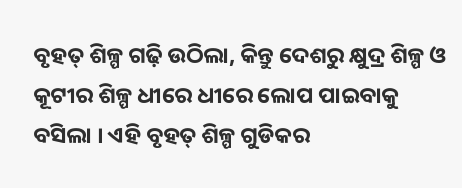ବୃହତ୍ ଶିଳ୍ପ ଗଢ଼ି ଉଠିଲା, କିନ୍ତୁ ଦେଶରୁ କ୍ଷୁଦ୍ର ଶିଳ୍ପ ଓ କୂଟୀର ଶିଳ୍ପ ଧୀରେ ଧୀରେ ଲୋପ ପାଇବାକୁ ବସିଲା । ଏହି ବୃହତ୍ ଶିଳ୍ପ ଗୁଡିକର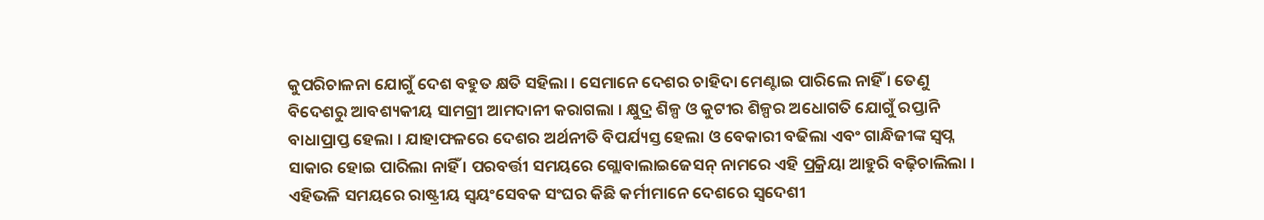କୁପରିଚାଳନା ଯୋଗୁଁ ଦେଶ ବହୁତ କ୍ଷତି ସହିଲା । ସେମାନେ ଦେଶର ଚାହିଦା ମେଣ୍ଟାଇ ପାରିଲେ ନାହିଁ । ତେଣୁ ବିଦେଶରୁ ଆବଶ୍ୟକୀୟ ସାମଗ୍ରୀ ଆମଦାନୀ କରାଗଲା । କ୍ଷୁଦ୍ର ଶିଳ୍ପ ଓ କୁଟୀର ଶିଳ୍ପର ଅଧୋଗତି ଯୋଗୁଁ ରପ୍ତାନି ବାଧାପ୍ରାପ୍ତ ହେଲା । ଯାହାଫଳରେ ଦେଶର ଅର୍ଥନୀତି ବିପର୍ଯ୍ୟସ୍ତ ହେଲା ଓ ବେକାରୀ ବଢିଲା ଏବଂ ଗାନ୍ଧିଜୀଙ୍କ ସ୍ୱପ୍ନ ସାକାର ହୋଇ ପାରିଲା ନାହିଁ । ପରବର୍ତ୍ତୀ ସମୟରେ ଗ୍ଲୋବାଲାଇଜେସନ୍ ନାମରେ ଏହି ପ୍ରକ୍ରିୟା ଆହୁରି ବଢ଼ିଚାଲିଲା । ଏହିଭଳି ସମୟରେ ରାଷ୍ଟ୍ରୀୟ ସ୍ୱୟଂସେବକ ସଂଘର କିଛି କର୍ମୀମାନେ ଦେଶରେ ସ୍ୱଦେଶୀ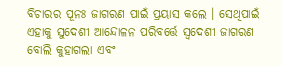ବିଚାରର ପୂନଃ ଜାଗରଣ ପାଇଁ ପ୍ରୟାସ କଲେ । ସେଥିପାଇଁ ଏହାକୁ ସୁଦେଶୀ ଆନ୍ଦୋଳନ ପରିବର୍ତ୍ତେ ସ୍ୱଦେଶୀ ଜାଗରଣ ବୋଲି କୁହାଗଲା ଏବଂ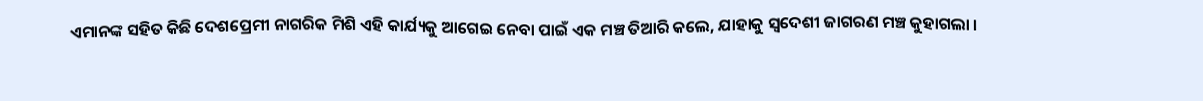ଏମାନଙ୍କ ସହିତ କିଛି ଦେଶପ୍ରେମୀ ନାଗରିକ ମିଶି ଏହି କାର୍ଯ୍ୟକୁ ଆଗେଇ ନେବା ପାଇଁ ଏକ ମଞ୍ଚ ତିଆରି କଲେ, ଯାହାକୁ ସ୍ୱଦେଶୀ ଜାଗରଣ ମଞ୍ଚ କୁହାଗଲା ।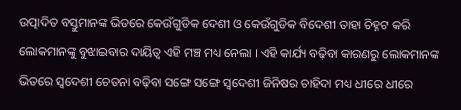ଉତ୍ପାଦିତ ବସ୍ତୁମାନଙ୍କ ଭିତରେ କେଉଁଗୁଡିକ ଦେଶୀ ଓ କେଉଁଗୁଡିକ ବିଦେଶୀ ତାହା ଚିହ୍ନଟ କରି ଲୋକମାନଙ୍କୁ ବୁଝାଇବାର ଦାୟିତ୍ୱ ଏହି ମଞ୍ଚ ମଧ୍ୟ ନେଲା । ଏହି କାର୍ଯ୍ୟ ବଢ଼ିବା କାରଣରୁ ଲୋକମାନଙ୍କ ଭିତରେ ସ୍ୱଦେଶୀ ଚେତନା ବଢ଼ିବା ସଙ୍ଗେ ସଙ୍ଗେ ସ୍ୱଦେଶୀ ଜିନିଷର ଚାହିଦା ମଧ୍ୟ ଧୀରେ ଧୀରେ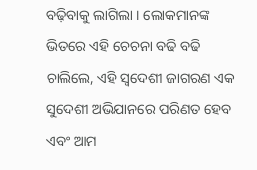ବଢ଼ିବାକୁ ଲାଗିଲା । ଲୋକମାନଙ୍କ ଭିତରେ ଏହି ଚେଚନା ବଢି ବଢି ଚାଲିଲେ, ଏହି ସ୍ୱଦେଶୀ ଜାଗରଣ ଏକ ସୁଦେଶୀ ଅଭିଯାନରେ ପରିଣତ ହେବ ଏବଂ ଆମ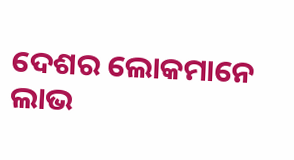ଦେଶର ଲୋକମାନେ ଲାଭ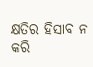କ୍ଷତିର ହିସାବ ନ କରି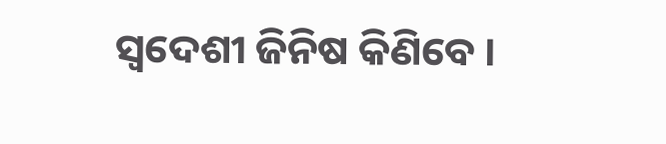ସ୍ୱଦେଶୀ ଜିନିଷ କିଣିବେ ।